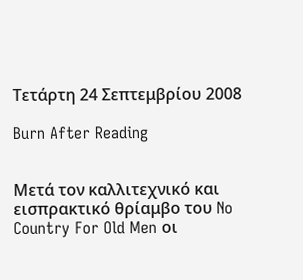Τετάρτη 24 Σεπτεμβρίου 2008

Burn After Reading


Μετά τον καλλιτεχνικό και εισπρακτικό θρίαμβο του No Country For Old Men οι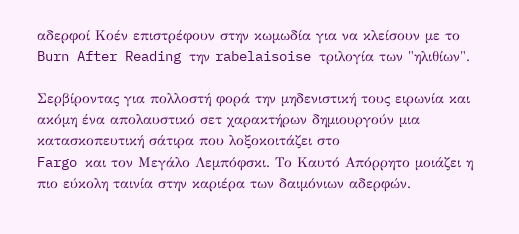αδερφοί Κοέν επιστρέφουν στην κωμωδία για να κλείσουν με το Burn After Reading την rabelaisoise τριλογία των "ηλιθίων".

Σερβίροντας για πολλοστή φορά την μηδενιστική τους ειρωνία και ακόμη ένα απολαυστικό σετ χαρακτήρων δημιουργούν μια κατασκοπευτική σάτιρα που λοξοκοιτάζει στο
Fargo και τον Μεγάλο Λεμπόφσκι. Το Καυτό Απόρρητο μοιάζει η πιο εύκολη ταινία στην καριέρα των δαιμόνιων αδερφών.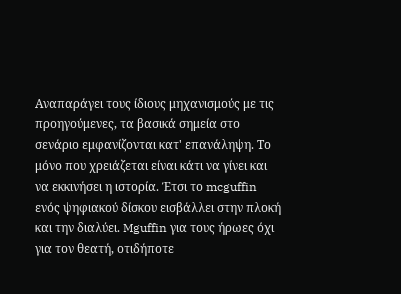Αναπαράγει τους ίδιους μηχανισμούς με τις προηγούμενες, τα βασικά σημεία στο σενάριο εμφανίζονται κατ' επανάληψη. Το μόνο που χρειάζεται είναι κάτι να γίνει και να εκκινήσει η ιστορία. Έτσι το mcguffin ενός ψηφιακού δίσκου εισβάλλει στην πλοκή και την διαλύει. Mguffin για τους ήρωες όχι για τον θεατή, οτιδήποτε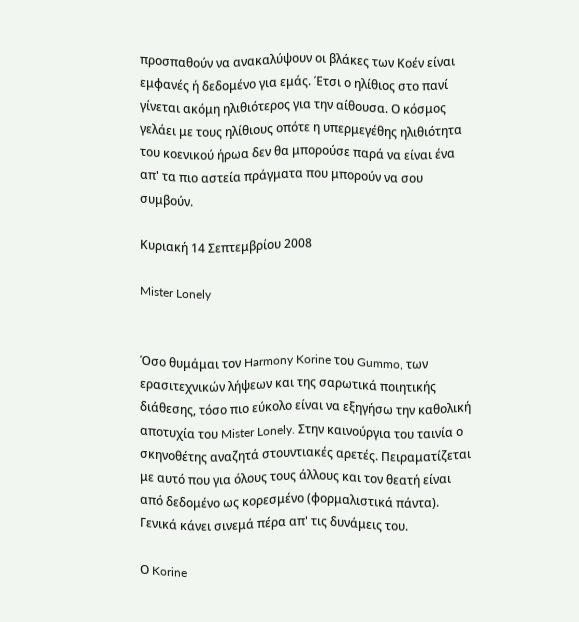προσπαθούν να ανακαλύψουν οι βλάκες των Κοέν είναι εμφανές ή δεδομένο για εμάς. Έτσι ο ηλίθιος στο πανί γίνεται ακόμη ηλιθιότερος για την αίθουσα. Ο κόσμος γελάει με τους ηλίθιους οπότε η υπερμεγέθης ηλιθιότητα του κοενικού ήρωα δεν θα μπορούσε παρά να είναι ένα απ' τα πιο αστεία πράγματα που μπορούν να σου συμβούν.

Κυριακή 14 Σεπτεμβρίου 2008

Mister Lonely


Όσο θυμάμαι τον Harmony Korine του Gummo, των ερασιτεχνικών λήψεων και της σαρωτικά ποιητικής διάθεσης, τόσο πιο εύκολο είναι να εξηγήσω την καθολική αποτυχία του Mister Lonely. Στην καινούργια του ταινία ο σκηνοθέτης αναζητά στουντιακές αρετές. Πειραματίζεται με αυτό που για όλους τους άλλους και τον θεατή είναι από δεδομένο ως κορεσμένο (φορμαλιστικά πάντα). Γενικά κάνει σινεμά πέρα απ' τις δυνάμεις του.

Ο Korine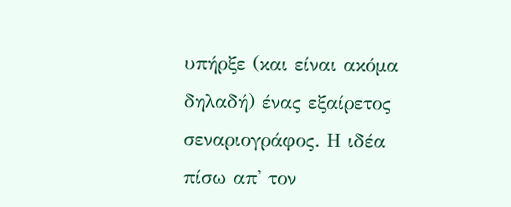υπήρξε (και είναι ακόμα δηλαδή) ένας εξαίρετος σεναριογράφος. Η ιδέα πίσω απ' τον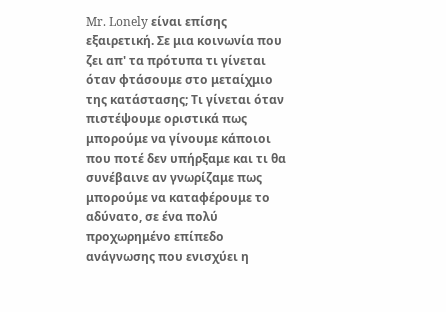Mr. Lonely είναι επίσης εξαιρετική. Σε μια κοινωνία που ζει απ' τα πρότυπα τι γίνεται όταν φτάσουμε στο μεταίχμιο της κατάστασης; Τι γίνεται όταν πιστέψουμε οριστικά πως μπορούμε να γίνουμε κάποιοι που ποτέ δεν υπήρξαμε και τι θα συνέβαινε αν γνωρίζαμε πως μπορούμε να καταφέρουμε το αδύνατο, σε ένα πολύ προχωρημένο επίπεδο ανάγνωσης που ενισχύει η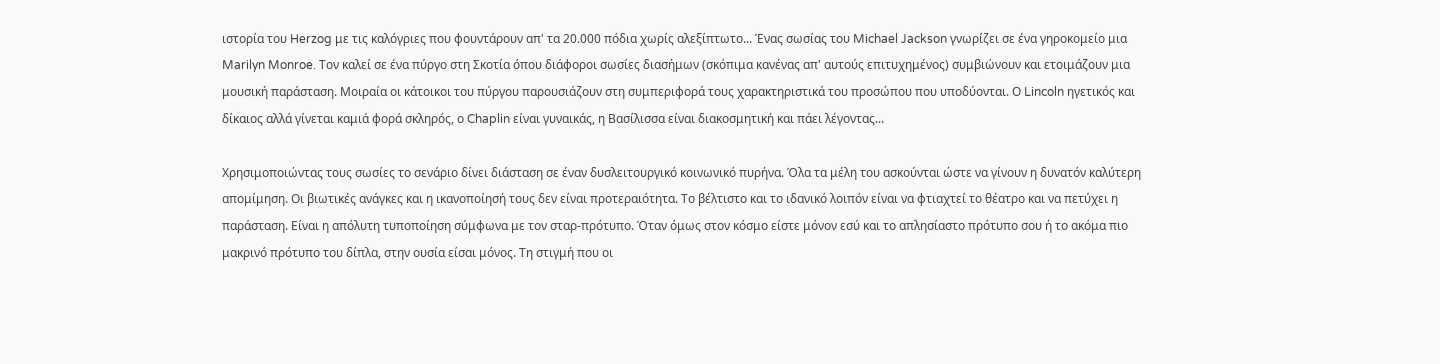ιστoρία του Herzog με τις καλόγριες που φουντάρουν απ' τα 20.000 πόδια χωρίς αλεξίπτωτο... Ένας σωσίας του Michael Jackson γνωρίζει σε ένα γηροκομείο μια Marilyn Monroe. Τον καλεί σε ένα πύργο στη Σκοτία όπου διάφοροι σωσίες διασήμων (σκόπιμα κανένας απ' αυτούς επιτυχημένος) συμβιώνουν και ετοιμάζουν μια μουσική παράσταση. Mοιραία οι κάτοικοι του πύργου παρουσιάζουν στη συμπεριφορά τους χαρακτηριστικά του προσώπου που υποδύονται. Ο Lincoln ηγετικός και δίκαιος αλλά γίνεται καμιά φορά σκληρός, ο Chaplin είναι γυναικάς, η Βασίλισσα είναι διακοσμητική και πάει λέγοντας...

Χρησιμοποιώντας τους σωσίες το σενάριο δίνει διάσταση σε έναν δυσλειτουργικό κοινωνικό πυρήνα. Όλα τα μέλη του ασκούνται ώστε να γίνουν η δυνατόν καλύτερη απομίμηση. Οι βιωτικές ανάγκες και η ικανοποίησή τους δεν είναι προτεραιότητα. Το βέλτιστο και το ιδανικό λοιπόν είναι να φτιαχτεί το θέατρο και να πετύχει η παράσταση. Είναι η απόλυτη τυποποίηση σύμφωνα με τον σταρ-πρότυπο. Όταν όμως στον κόσμο είστε μόνον εσύ και το απλησίαστο πρότυπο σου ή το ακόμα πιο μακρινό πρότυπο του δίπλα, στην ουσία είσαι μόνος. Τη στιγμή που οι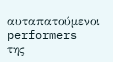αυταπατούμενοι performers της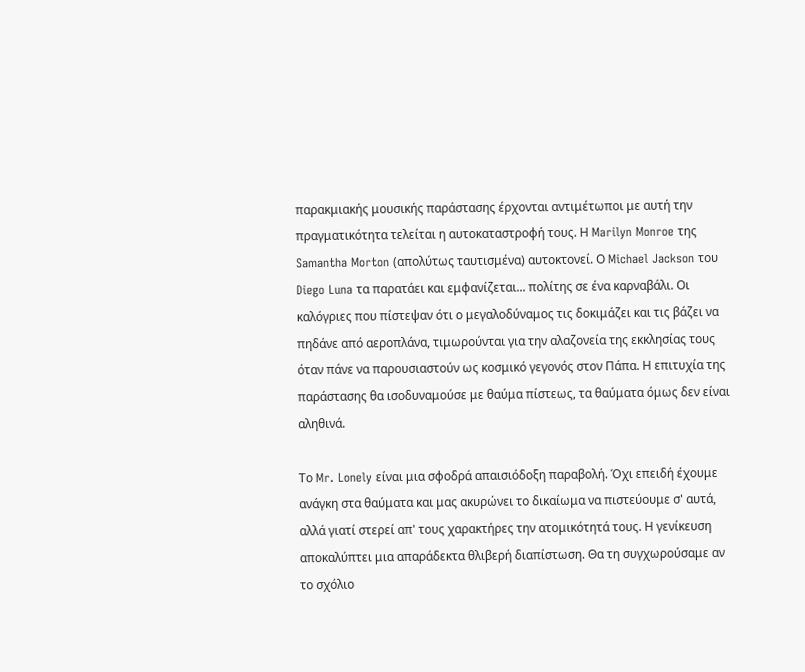παρακμιακής μουσικής παράστασης έρχονται αντιμέτωποι με αυτή την πραγματικότητα τελείται η αυτοκαταστροφή τους. Η Marilyn Monroe της Samantha Morton (απολύτως ταυτισμένα) αυτοκτονεί. Ο Michael Jackson του Diego Luna τα παρατάει και εμφανίζεται... πολίτης σε ένα καρναβάλι. Οι καλόγριες που πίστεψαν ότι ο μεγαλοδύναμος τις δοκιμάζει και τις βάζει να πηδάνε από αεροπλάνα, τιμωρούνται για την αλαζονεία της εκκλησίας τους όταν πάνε να παρουσιαστούν ως κοσμικό γεγονός στον Πάπα. Η επιτυχία της παράστασης θα ισοδυναμούσε με θαύμα πίστεως, τα θαύματα όμως δεν είναι αληθινά.

Το Mr. Lonely είναι μια σφοδρά απαισιόδοξη παραβολή. Όχι επειδή έχουμε ανάγκη στα θαύματα και μας ακυρώνει το δικαίωμα να πιστεύουμε σ' αυτά, αλλά γιατί στερεί απ' τους χαρακτήρες την ατομικότητά τους. Η γενίκευση αποκαλύπτει μια απαράδεκτα θλιβερή διαπίστωση. Θα τη συγχωρούσαμε αν το σχόλιο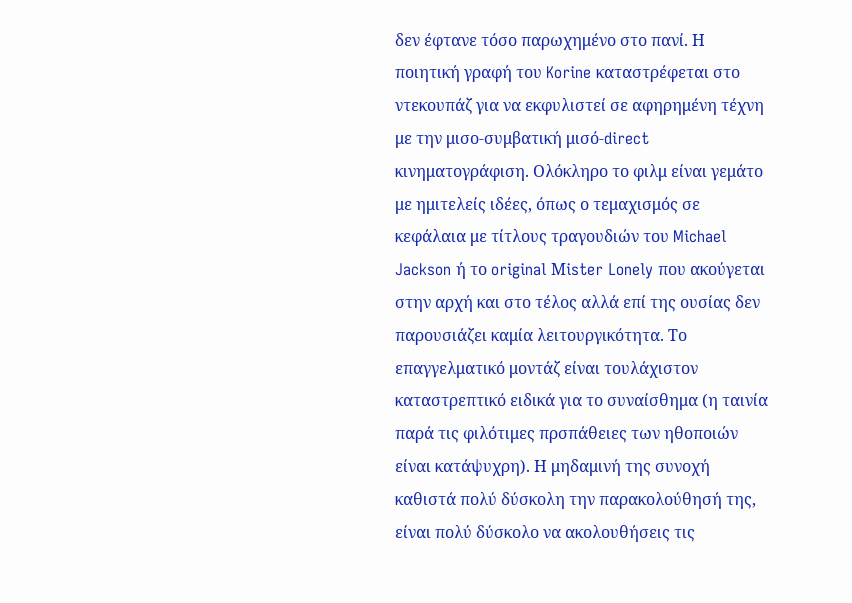δεν έφτανε τόσο παρωχημένο στο πανί. Η ποιητική γραφή του Korine καταστρέφεται στο ντεκουπάζ για να εκφυλιστεί σε αφηρημένη τέχνη με την μισο-συμβατική μισό-direct κινηματογράφιση. Ολόκληρο το φιλμ είναι γεμάτο με ημιτελείς ιδέες, όπως ο τεμαχισμός σε κεφάλαια με τίτλους τραγουδιών του Michael Jackson ή το original Μister Lonely που ακούγεται στην αρχή και στο τέλος αλλά επί της ουσίας δεν παρουσιάζει καμία λειτουργικότητα. Το επαγγελματικό μοντάζ είναι τουλάχιστον καταστρεπτικό ειδικά για το συναίσθημα (η ταινία παρά τις φιλότιμες πρσπάθειες των ηθοποιών είναι κατάψυχρη). Η μηδαμινή της συνοχή καθιστά πολύ δύσκολη την παρακολούθησή της, είναι πολύ δύσκολο να ακολουθήσεις τις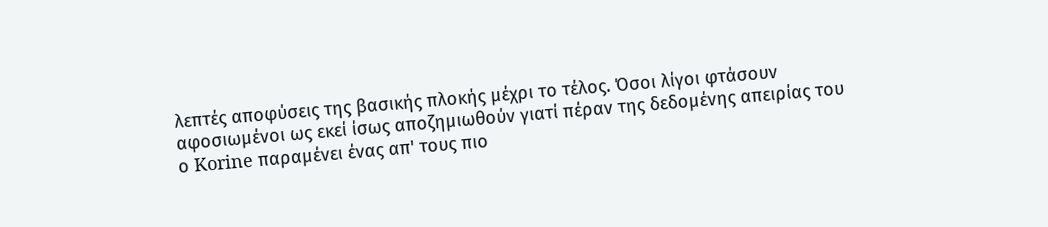λεπτές αποφύσεις της βασικής πλοκής μέχρι το τέλος. Όσοι λίγοι φτάσουν αφοσιωμένοι ως εκεί ίσως αποζημιωθούν γιατί πέραν της δεδομένης απειρίας του ο Korine παραμένει ένας απ' τους πιο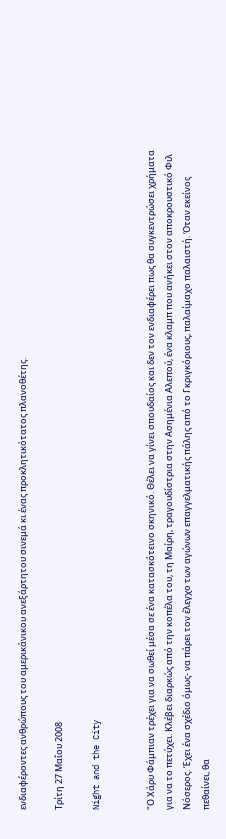ενδιαφέροντες ανθρώπους του αμερικάνικου ανεξάρτητου σινεμά κι ένας προκλητικότατος πλανοθέτης.

Τρίτη 27 Μαΐου 2008

Night and the City


"Ο Χάρυ Φάμπιαν τρέχει για να σωθεί μέσα σε ένα κατασκότεινο σκηνικό. Θέλει να γίνει σπουδαίος και δεν τον ενδιαφέρει πως θα συγκεντρώσει χρήματα για να το πετύχει. Κλέβει διαρκώς από την κοπέλα του, τη Μαίρη, τραγουδίστρια στην Ασημένια Αλεπού, ένα κλαμπ που ανήκει στον αποκρουστικό Φιλ Νόσερος. Έχει ένα σχέδιο όμως- να πάρει τον έλεγχο των αγώνων επαγγελματικής πάλης από το Γκριγκόριους, παλαίμαχο παλαιστή. Όταν εκείνος πεθαίνει, θα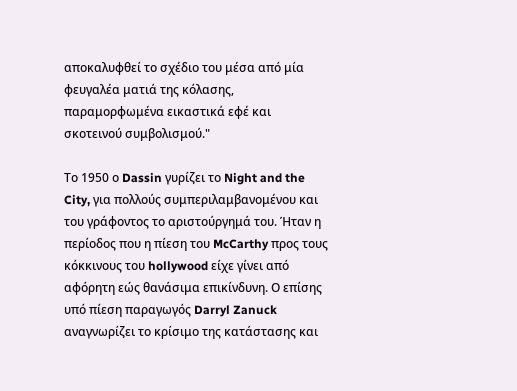αποκαλυφθεί το σχέδιο του μέσα από μία φευγαλέα ματιά της κόλασης, παραμορφωμένα εικαστικά εφέ και σκοτεινού συμβολισμού."

Το 1950 ο Dassin γυρίζει το Night and the City, για πολλούς συμπεριλαμβανομένου και του γράφοντος το αριστούργημά του. Ήταν η περίοδος που η πίεση του McCarthy προς τους κόκκινους του hollywood είχε γίνει από αφόρητη εώς θανάσιμα επικίνδυνη. Ο επίσης υπό πίεση παραγωγός Darryl Zanuck αναγνωρίζει το κρίσιμο της κατάστασης και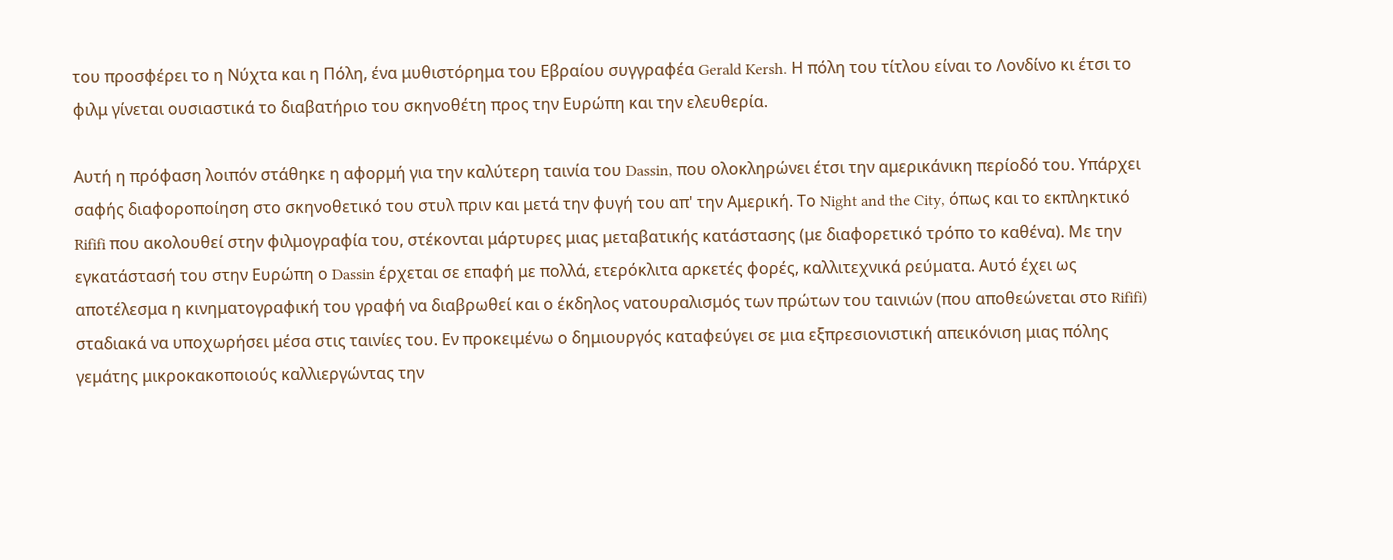του προσφέρει το η Νύχτα και η Πόλη, ένα μυθιστόρημα του Εβραίου συγγραφέα Gerald Kersh. Η πόλη του τίτλου είναι το Λονδίνο κι έτσι το φιλμ γίνεται ουσιαστικά το διαβατήριο του σκηνοθέτη προς την Ευρώπη και την ελευθερία.

Αυτή η πρόφαση λοιπόν στάθηκε η αφορμή για την καλύτερη ταινία του Dassin, που ολοκληρώνει έτσι την αμερικάνικη περίοδό του. Υπάρχει σαφής διαφοροποίηση στο σκηνοθετικό του στυλ πριν και μετά την φυγή του απ' την Αμερική. Το Night and the City, όπως και το εκπληκτικό Rififi που ακολουθεί στην φιλμογραφία του, στέκονται μάρτυρες μιας μεταβατικής κατάστασης (με διαφορετικό τρόπο το καθένα). Με την εγκατάστασή του στην Ευρώπη ο Dassin έρχεται σε επαφή με πολλά, ετερόκλιτα αρκετές φορές, καλλιτεχνικά ρεύματα. Αυτό έχει ως αποτέλεσμα η κινηματογραφική του γραφή να διαβρωθεί και ο έκδηλος νατουραλισμός των πρώτων του ταινιών (που αποθεώνεται στο Rififi) σταδιακά να υποχωρήσει μέσα στις ταινίες του. Εν προκειμένω ο δημιουργός καταφεύγει σε μια εξπρεσιονιστική απεικόνιση μιας πόλης γεμάτης μικροκακοποιούς καλλιεργώντας την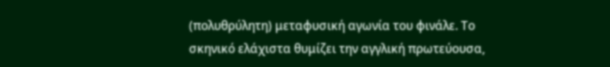(πολυθρύλητη) μεταφυσική αγωνία του φινάλε. Το σκηνικό ελάχιστα θυμίζει την αγγλική πρωτεύουσα,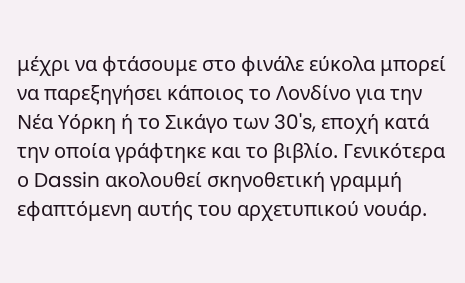μέχρι να φτάσουμε στο φινάλε εύκολα μπορεί να παρεξηγήσει κάποιος το Λονδίνο για την Νέα Υόρκη ή το Σικάγο των 30's, εποχή κατά την οποία γράφτηκε και το βιβλίο. Γενικότερα ο Dassin ακολουθεί σκηνοθετική γραμμή εφαπτόμενη αυτής του αρχετυπικού νουάρ.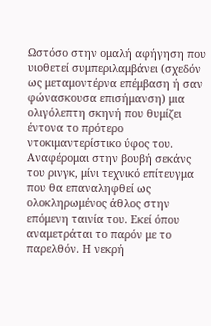Ωστόσο στην ομαλή αφήγηση που υιοθετεί συμπεριλαμβάνει (σχεδόν ως μεταμοντέρνα επέμβαση ή σαν φώνασκουσα επισήμανση) μια ολιγόλεπτη σκηνή που θυμίζει έντονα το πρότερο ντοκιμαντερίστικο ύφος του. Αναφέρομαι στην βουβή σεκάνς του ρινγκ, μίνι τεχνικό επίτευγμα που θα επαναληφθεί ως ολοκληρωμένος άθλος στην επόμενη ταινία του. Εκεί όπου αναμετράται το παρόν με το παρελθόν. Η νεκρή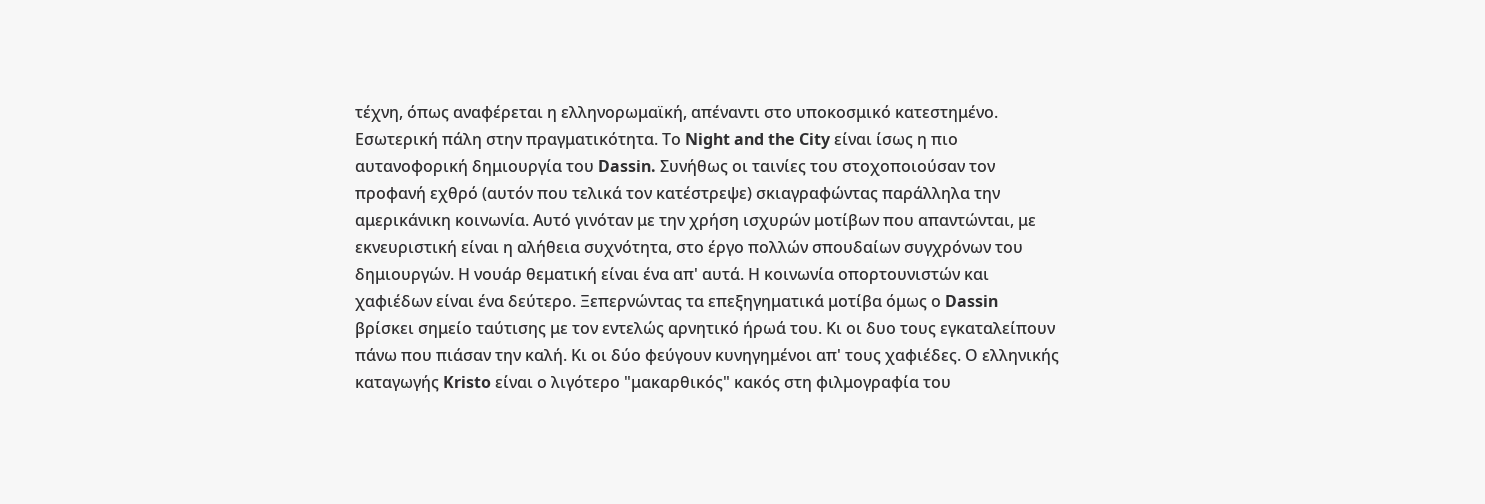τέχνη, όπως αναφέρεται η ελληνορωμαϊκή, απέναντι στο υποκοσμικό κατεστημένο. Εσωτερική πάλη στην πραγματικότητα. Το Night and the City είναι ίσως η πιο αυτανοφορική δημιουργία του Dassin. Συνήθως οι ταινίες του στοχοποιούσαν τον προφανή εχθρό (αυτόν που τελικά τον κατέστρεψε) σκιαγραφώντας παράλληλα την αμερικάνικη κοινωνία. Αυτό γινόταν με την χρήση ισχυρών μοτίβων που απαντώνται, με εκνευριστική είναι η αλήθεια συχνότητα, στο έργο πολλών σπουδαίων συγχρόνων του δημιουργών. Η νουάρ θεματική είναι ένα απ' αυτά. Η κοινωνία οπορτουνιστών και χαφιέδων είναι ένα δεύτερο. Ξεπερνώντας τα επεξηγηματικά μοτίβα όμως ο Dassin βρίσκει σημείο ταύτισης με τον εντελώς αρνητικό ήρωά του. Κι οι δυο τους εγκαταλείπουν πάνω που πιάσαν την καλή. Κι οι δύο φεύγουν κυνηγημένοι απ' τους χαφιέδες. Ο ελληνικής καταγωγής Kristo είναι ο λιγότερο "μακαρθικός" κακός στη φιλμογραφία του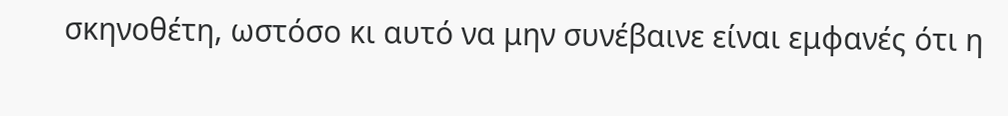σκηνοθέτη, ωστόσο κι αυτό να μην συνέβαινε είναι εμφανές ότι η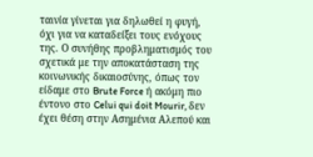ταινία γίνεται για δηλωθεί η φυγή, όχι για να καταδείξει τους ενόχους της. Ο συνήθης προβληματισμός του σχετικά με την αποκατάσταση της κοινωνικής δικαιοσύνης, όπως τον είδαμε στο Brute Force ή ακόμη πιο έντονο στο Celui qui doit Mourir, δεν έχει θέση στην Ασημένια Αλεπού και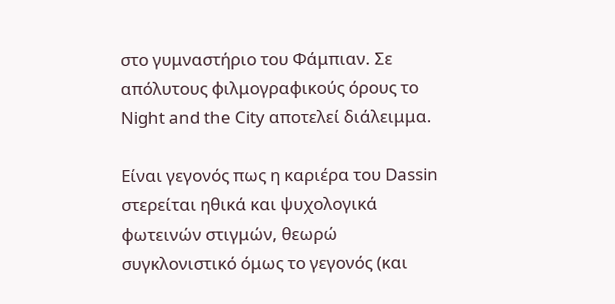στο γυμναστήριο του Φάμπιαν. Σε απόλυτους φιλμογραφικούς όρους το Night and the City αποτελεί διάλειμμα.

Είναι γεγονός πως η καριέρα του Dassin στερείται ηθικά και ψυχολογικά φωτεινών στιγμών, θεωρώ συγκλονιστικό όμως το γεγονός (και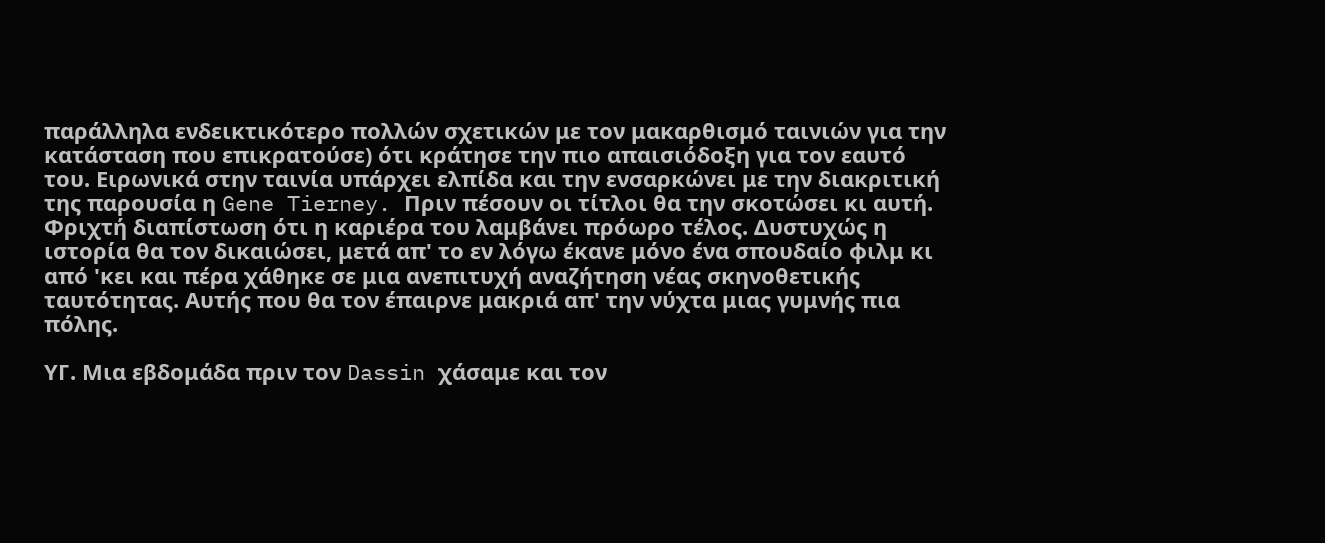παράλληλα ενδεικτικότερο πολλών σχετικών με τον μακαρθισμό ταινιών για την κατάσταση που επικρατούσε) ότι κράτησε την πιο απαισιόδοξη για τον εαυτό του. Ειρωνικά στην ταινία υπάρχει ελπίδα και την ενσαρκώνει με την διακριτική της παρουσία η Gene Tierney. Πριν πέσουν οι τίτλοι θα την σκοτώσει κι αυτή. Φριχτή διαπίστωση ότι η καριέρα του λαμβάνει πρόωρο τέλος. Δυστυχώς η ιστορία θα τον δικαιώσει, μετά απ' το εν λόγω έκανε μόνο ένα σπουδαίο φιλμ κι από 'κει και πέρα χάθηκε σε μια ανεπιτυχή αναζήτηση νέας σκηνοθετικής ταυτότητας. Αυτής που θα τον έπαιρνε μακριά απ' την νύχτα μιας γυμνής πια πόλης.

ΥΓ. Μια εβδομάδα πριν τον Dassin χάσαμε και τον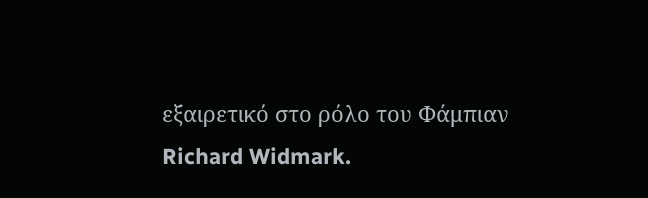εξαιρετικό στο ρόλο του Φάμπιαν Richard Widmark.